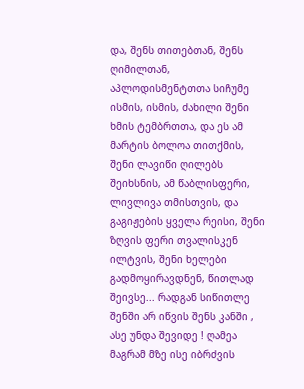და, შენს თითებთან, შენს ღიმილთან, აპლოდისმენტთთა სიჩუმე ისმის, ისმის, ძახილი შენი ხმის ტემბრთთა, და ეს ამ მარტის ბოლოა თითქმის, შენი ლავიწი ღილებს შეიხსნის, ამ წაბლისფერი, ლივლივა თმისთვის, და გაგიჟების ყველა რეისი, შენი ზღვის ფერი თვალისკენ ილტვის, შენი ხელები გადმოყირავდნენ, წითლად შეივსე... რადგან სიწითლე შენში არ იწვის შენს კანში , ასე უნდა შევიდე ! ღამეა მაგრამ მზე ისე იბრძვის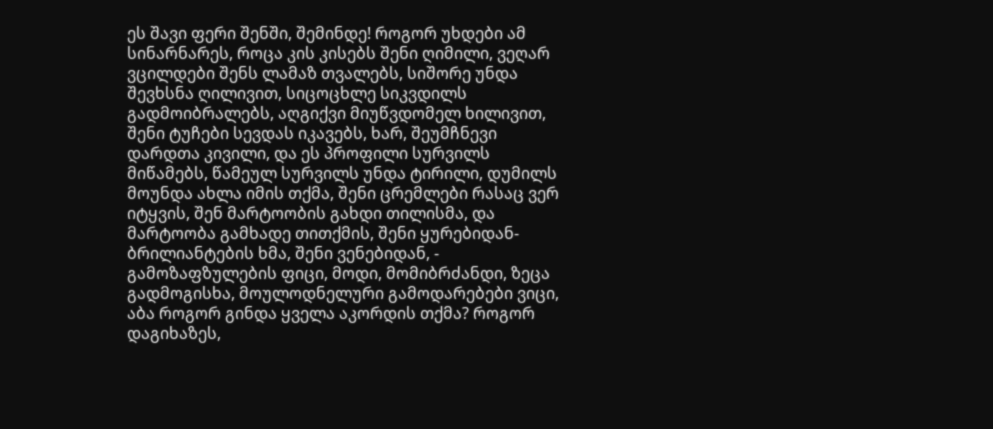ეს შავი ფერი შენში, შემინდე! როგორ უხდები ამ სინარნარეს, როცა კის კისებს შენი ღიმილი, ვეღარ ვცილდები შენს ლამაზ თვალებს, სიშორე უნდა შევხსნა ღილივით, სიცოცხლე სიკვდილს გადმოიბრალებს, აღგიქვი მიუწვდომელ ხილივით, შენი ტუჩები სევდას იკავებს, ხარ, შეუმჩნევი დარდთა კივილი, და ეს პროფილი სურვილს მიწამებს, წამეულ სურვილს უნდა ტირილი, დუმილს მოუნდა ახლა იმის თქმა, შენი ცრემლები რასაც ვერ იტყვის, შენ მარტოობის გახდი თილისმა, და მარტოობა გამხადე თითქმის, შენი ყურებიდან- ბრილიანტების ხმა, შენი ვენებიდან, - გამოზაფზულების ფიცი, მოდი, მომიბრძანდი, ზეცა გადმოგისხა, მოულოდნელური გამოდარებები ვიცი, აბა როგორ გინდა ყველა აკორდის თქმა? როგორ დაგიხაზეს,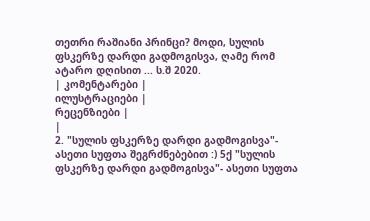თეთრი რაშიანი პრინცი? მოდი, სულის ფსკერზე დარდი გადმოგისვა, ღამე რომ ატარო დღისით ... ს.შ 2020.
| კომენტარები |
ილუსტრაციები |
რეცენზიები |
|
2. "სულის ფსკერზე დარდი გადმოგისვა"- ასეთი სუფთა შეგრძნებებით :) 5ქ "სულის ფსკერზე დარდი გადმოგისვა"- ასეთი სუფთა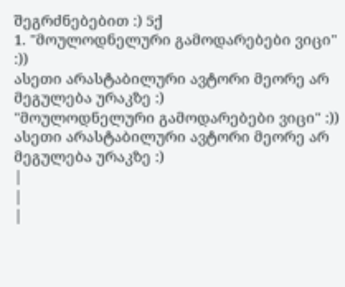შეგრძნებებით :) 5ქ
1. "მოულოდნელური გამოდარებები ვიცი" :))
ასეთი არასტაბილური ავტორი მეორე არ მეგულება ურაკზე :)
"მოულოდნელური გამოდარებები ვიცი" :))
ასეთი არასტაბილური ავტორი მეორე არ მეგულება ურაკზე :)
|
|
|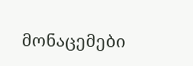მონაცემები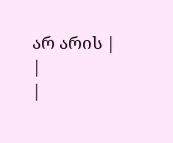არ არის |
|
|